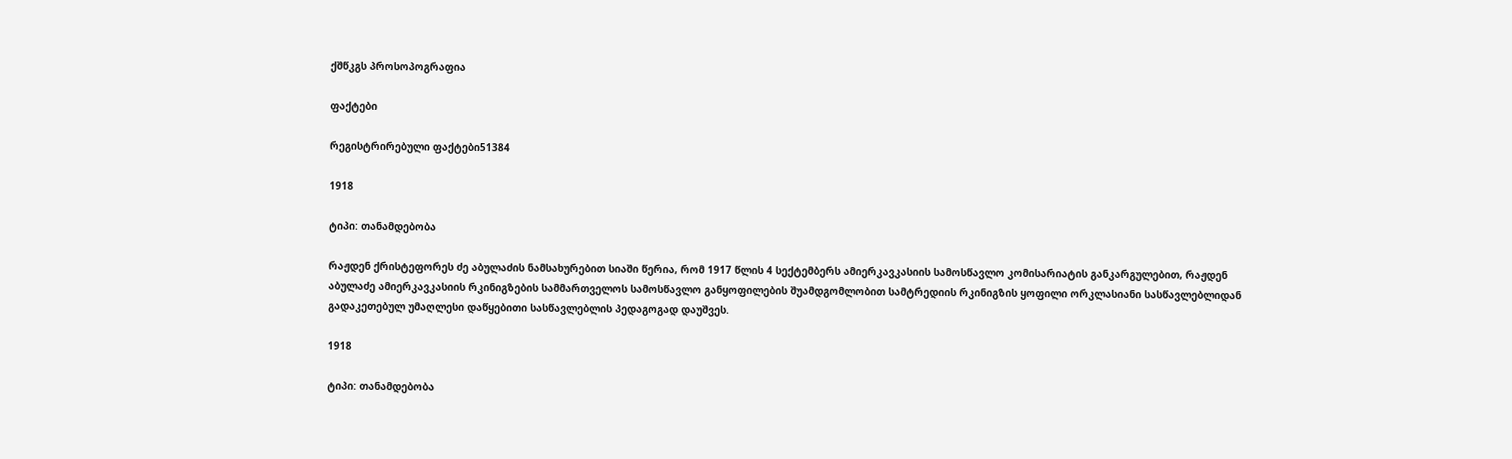ქშწკგს პროსოპოგრაფია

ფაქტები

რეგისტრირებული ფაქტები51384

1918

ტიპი: თანამდებობა

რაჟდენ ქრისტეფორეს ძე აბულაძის ნამსახურებით სიაში წერია, რომ 1917 წლის 4 სექტემბერს ამიერკავკასიის სამოსწავლო კომისარიატის განკარგულებით, რაჟდენ აბულაძე ამიერკავკასიის რკინიგზების სამმართველოს სამოსწავლო განყოფილების შუამდგომლობით სამტრედიის რკინიგზის ყოფილი ორკლასიანი სასწავლებლიდან გადაკეთებულ უმაღლესი დაწყებითი სასწავლებლის პედაგოგად დაუშვეს.

1918

ტიპი: თანამდებობა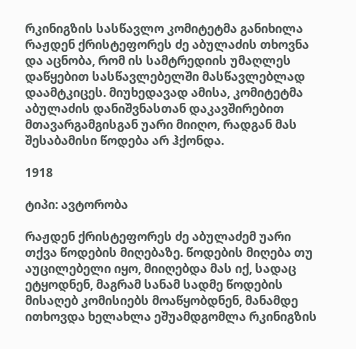რკინიგზის სასწავლო კომიტეტმა განიხილა რაჟდენ ქრისტეფორეს ძე აბულაძის თხოვნა და აცნობა, რომ ის სამტრედიის უმაღლეს დაწყებით სასწავლებელში მასწავლებლად დაამტკიცეს. მიუხედავად ამისა, კომიტეტმა აბულაძის დანიშვნასთან დაკავშირებით მთავარგამგისგან უარი მიიღო, რადგან მას შესაბამისი წოდება არ ჰქონდა.

1918

ტიპი: ავტორობა

რაჟდენ ქრისტეფორეს ძე აბულაძემ უარი თქვა წოდების მიღებაზე. წოდების მიღება თუ აუცილებელი იყო, მიიღებდა მას იქ, სადაც ეტყოდნენ, მაგრამ სანამ სადმე წოდების მისაღებ კომისიებს მოაწყობდნენ, მანამდე ითხოვდა ხელახლა ეშუამდგომლა რკინიგზის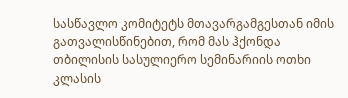სასწავლო კომიტეტს მთავარგამგესთან იმის გათვალისწინებით, რომ მას ჰქონდა თბილისის სასულიერო სემინარიის ოთხი კლასის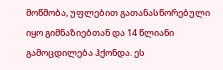მოწმობა, უფლებით გათანასწორებული იყო გიმნაზიებთან და 14 წლიანი გამოცდილება ჰქონდა. ეს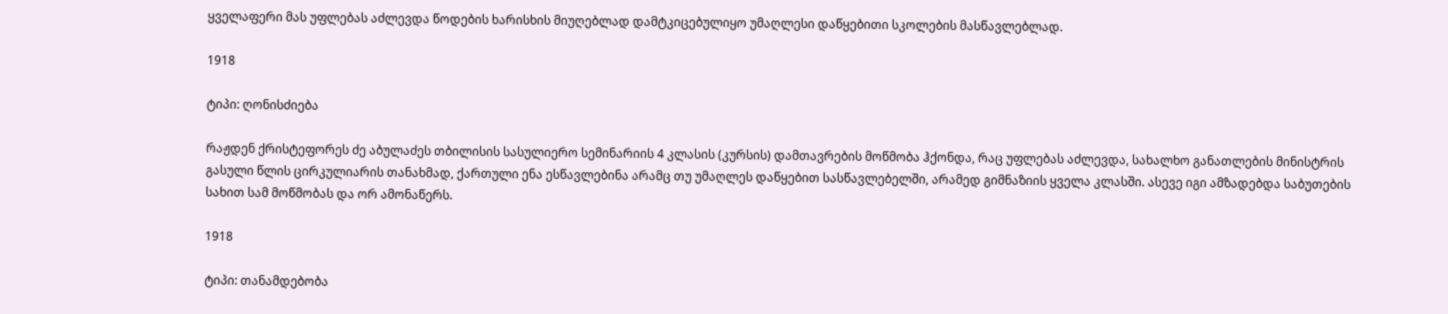ყველაფერი მას უფლებას აძლევდა წოდების ხარისხის მიუღებლად დამტკიცებულიყო უმაღლესი დაწყებითი სკოლების მასწავლებლად.

1918

ტიპი: ღონისძიება

რაჟდენ ქრისტეფორეს ძე აბულაძეს თბილისის სასულიერო სემინარიის 4 კლასის (კურსის) დამთავრების მოწმობა ჰქონდა, რაც უფლებას აძლევდა, სახალხო განათლების მინისტრის გასული წლის ცირკულიარის თანახმად, ქართული ენა ესწავლებინა არამც თუ უმაღლეს დაწყებით სასწავლებელში, არამედ გიმნაზიის ყველა კლასში. ასევე იგი ამზადებდა საბუთების სახით სამ მოწმობას და ორ ამონაწერს.

1918

ტიპი: თანამდებობა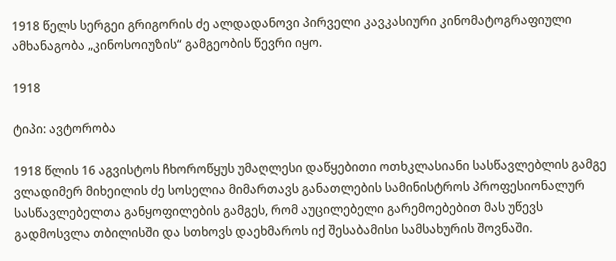1918 წელს სერგეი გრიგორის ძე ალდადანოვი პირველი კავკასიური კინომატოგრაფიული ამხანაგობა „კინოსოიუზის“ გამგეობის წევრი იყო.

1918

ტიპი: ავტორობა

1918 წლის 16 აგვისტოს ჩხოროწყუს უმაღლესი დაწყებითი ოთხკლასიანი სასწავლებლის გამგე ვლადიმერ მიხეილის ძე სოსელია მიმართავს განათლების სამინისტროს პროფესიონალურ სასწავლებელთა განყოფილების გამგეს, რომ აუცილებელი გარემოებებით მას უწევს გადმოსვლა თბილისში და სთხოვს დაეხმაროს იქ შესაბამისი სამსახურის შოვნაში.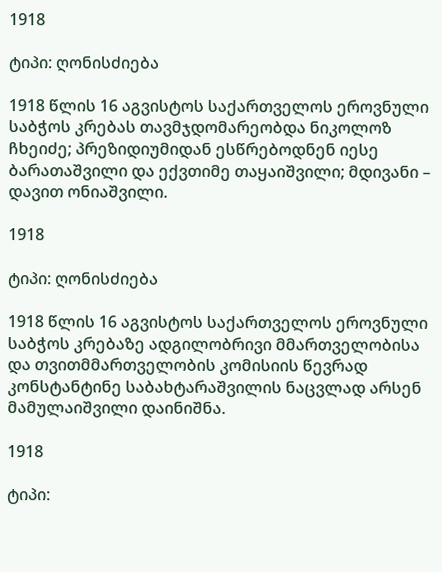1918

ტიპი: ღონისძიება

1918 წლის 16 აგვისტოს საქართველოს ეროვნული საბჭოს კრებას თავმჯდომარეობდა ნიკოლოზ ჩხეიძე; პრეზიდიუმიდან ესწრებოდნენ იესე ბარათაშვილი და ექვთიმე თაყაიშვილი; მდივანი – დავით ონიაშვილი.

1918

ტიპი: ღონისძიება

1918 წლის 16 აგვისტოს საქართველოს ეროვნული საბჭოს კრებაზე ადგილობრივი მმართველობისა და თვითმმართველობის კომისიის წევრად კონსტანტინე საბახტარაშვილის ნაცვლად არსენ მამულაიშვილი დაინიშნა.

1918

ტიპი: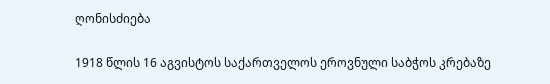ღონისძიება

1918 წლის 16 აგვისტოს საქართველოს ეროვნული საბჭოს კრებაზე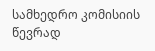სამხედრო კომისიის წევრად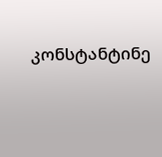კონსტანტინე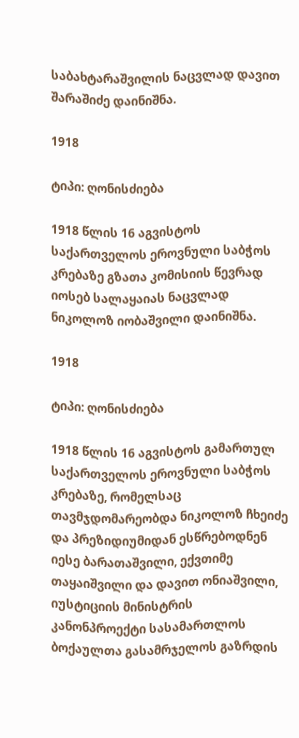საბახტარაშვილის ნაცვლად დავით შარაშიძე დაინიშნა.

1918

ტიპი: ღონისძიება

1918 წლის 16 აგვისტოს საქართველოს ეროვნული საბჭოს კრებაზე გზათა კომისიის წევრად იოსებ სალაყაიას ნაცვლად ნიკოლოზ იობაშვილი დაინიშნა.

1918

ტიპი: ღონისძიება

1918 წლის 16 აგვისტოს გამართულ საქართველოს ეროვნული საბჭოს კრებაზე, რომელსაც თავმჯდომარეობდა ნიკოლოზ ჩხეიძე და პრეზიდიუმიდან ესწრებოდნენ იესე ბარათაშვილი, ექვთიმე თაყაიშვილი და დავით ონიაშვილი, იუსტიციის მინისტრის კანონპროექტი სასამართლოს ბოქაულთა გასამრჯელოს გაზრდის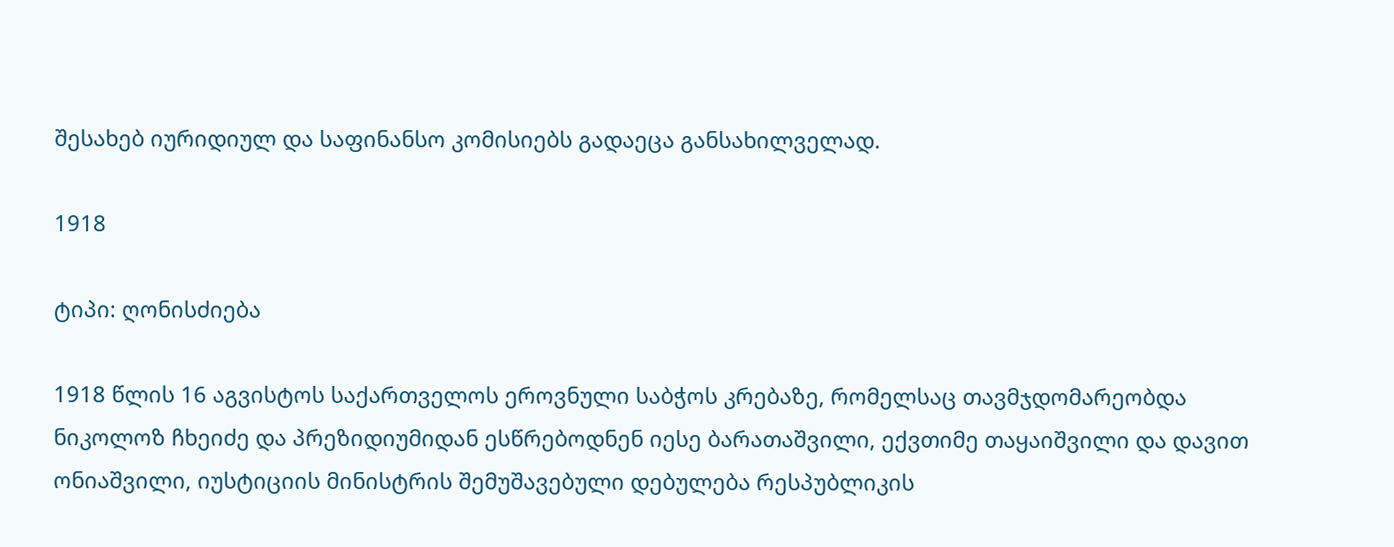შესახებ იურიდიულ და საფინანსო კომისიებს გადაეცა განსახილველად.

1918

ტიპი: ღონისძიება

1918 წლის 16 აგვისტოს საქართველოს ეროვნული საბჭოს კრებაზე, რომელსაც თავმჯდომარეობდა ნიკოლოზ ჩხეიძე და პრეზიდიუმიდან ესწრებოდნენ იესე ბარათაშვილი, ექვთიმე თაყაიშვილი და დავით ონიაშვილი, იუსტიციის მინისტრის შემუშავებული დებულება რესპუბლიკის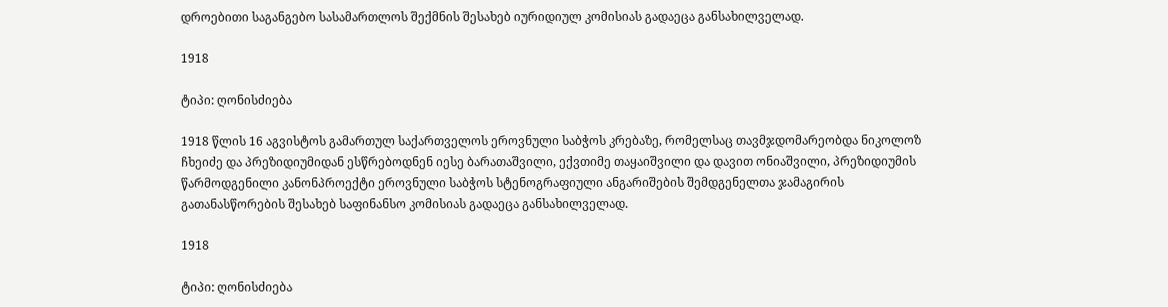დროებითი საგანგებო სასამართლოს შექმნის შესახებ იურიდიულ კომისიას გადაეცა განსახილველად.

1918

ტიპი: ღონისძიება

1918 წლის 16 აგვისტოს გამართულ საქართველოს ეროვნული საბჭოს კრებაზე, რომელსაც თავმჯდომარეობდა ნიკოლოზ ჩხეიძე და პრეზიდიუმიდან ესწრებოდნენ იესე ბარათაშვილი, ექვთიმე თაყაიშვილი და დავით ონიაშვილი, პრეზიდიუმის წარმოდგენილი კანონპროექტი ეროვნული საბჭოს სტენოგრაფიული ანგარიშების შემდგენელთა ჯამაგირის გათანასწორების შესახებ საფინანსო კომისიას გადაეცა განსახილველად.

1918

ტიპი: ღონისძიება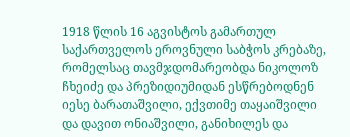1918 წლის 16 აგვისტოს გამართულ საქართველოს ეროვნული საბჭოს კრებაზე, რომელსაც თავმჯდომარეობდა ნიკოლოზ ჩხეიძე და პრეზიდიუმიდან ესწრებოდნენ იესე ბარათაშვილი, ექვთიმე თაყაიშვილი და დავით ონიაშვილი, განიხილეს და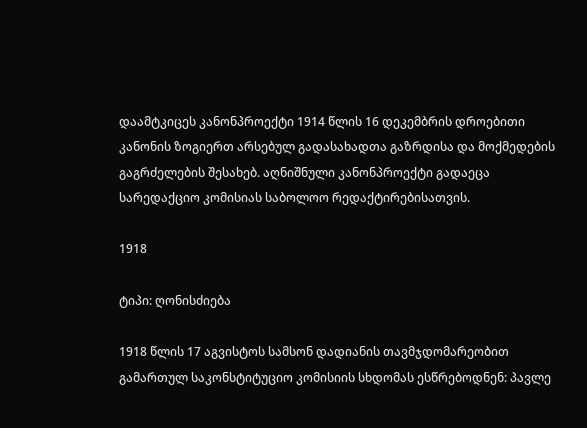დაამტკიცეს კანონპროექტი 1914 წლის 16 დეკემბრის დროებითი კანონის ზოგიერთ არსებულ გადასახადთა გაზრდისა და მოქმედების გაგრძელების შესახებ. აღნიშნული კანონპროექტი გადაეცა სარედაქციო კომისიას საბოლოო რედაქტირებისათვის.

1918

ტიპი: ღონისძიება

1918 წლის 17 აგვისტოს სამსონ დადიანის თავმჯდომარეობით გამართულ საკონსტიტუციო კომისიის სხდომას ესწრებოდნენ: პავლე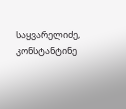საყვარელიძე, კონსტანტინე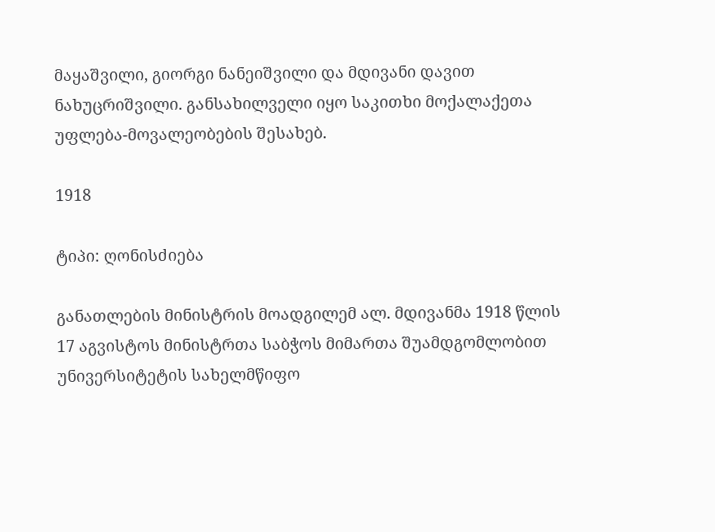მაყაშვილი, გიორგი ნანეიშვილი და მდივანი დავით ნახუცრიშვილი. განსახილველი იყო საკითხი მოქალაქეთა უფლება-მოვალეობების შესახებ.

1918

ტიპი: ღონისძიება

განათლების მინისტრის მოადგილემ ალ. მდივანმა 1918 წლის 17 აგვისტოს მინისტრთა საბჭოს მიმართა შუამდგომლობით უნივერსიტეტის სახელმწიფო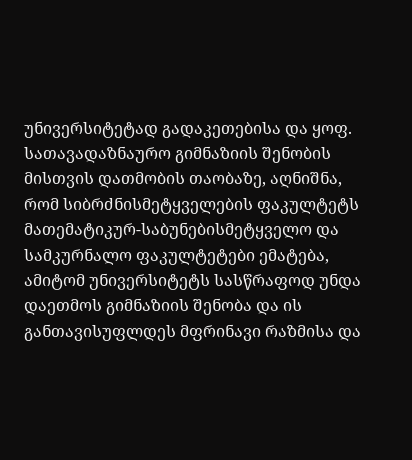უნივერსიტეტად გადაკეთებისა და ყოფ. სათავადაზნაურო გიმნაზიის შენობის მისთვის დათმობის თაობაზე, აღნიშნა, რომ სიბრძნისმეტყველების ფაკულტეტს მათემატიკურ-საბუნებისმეტყველო და სამკურნალო ფაკულტეტები ემატება, ამიტომ უნივერსიტეტს სასწრაფოდ უნდა დაეთმოს გიმნაზიის შენობა და ის განთავისუფლდეს მფრინავი რაზმისა და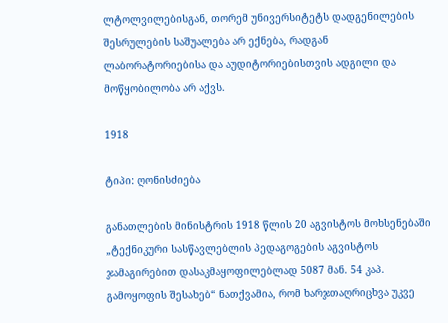ლტოლვილებისგან, თორემ უნივერსიტეტს დადგენილების შესრულების საშუალება არ ექნება, რადგან ლაბორატორიებისა და აუდიტორიებისთვის ადგილი და მოწყობილობა არ აქვს.

1918

ტიპი: ღონისძიება

განათლების მინისტრის 1918 წლის 20 აგვისტოს მოხსენებაში „ტექნიკური სასწავლებლის პედაგოგების აგვისტოს ჯამაგირებით დასაკმაყოფილებლად 5087 მან. 54 კაპ. გამოყოფის შესახებ“ ნათქვამია, რომ ხარჯთაღრიცხვა უკვე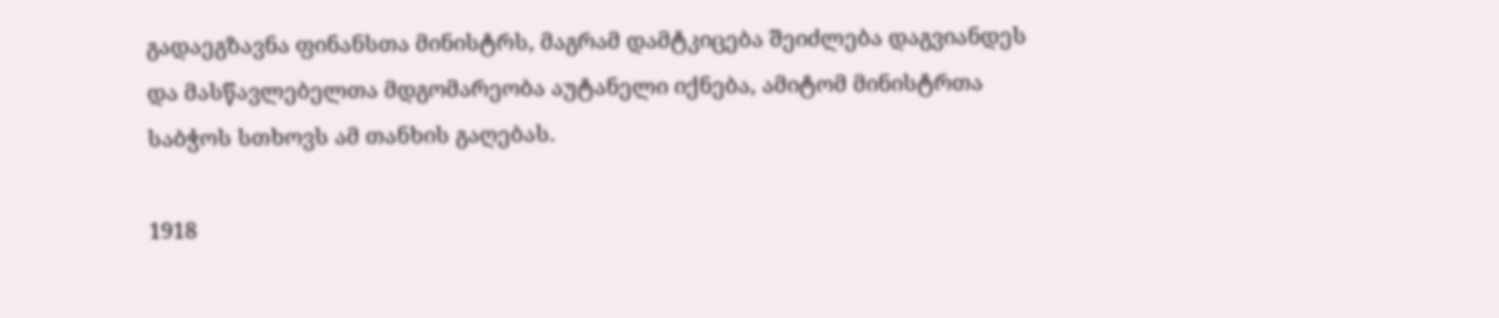გადაეგზავნა ფინანსთა მინისტრს, მაგრამ დამტკიცება შეიძლება დაგვიანდეს და მასწავლებელთა მდგომარეობა აუტანელი იქნება, ამიტომ მინისტრთა საბჭოს სთხოვს ამ თანხის გაღებას.

1918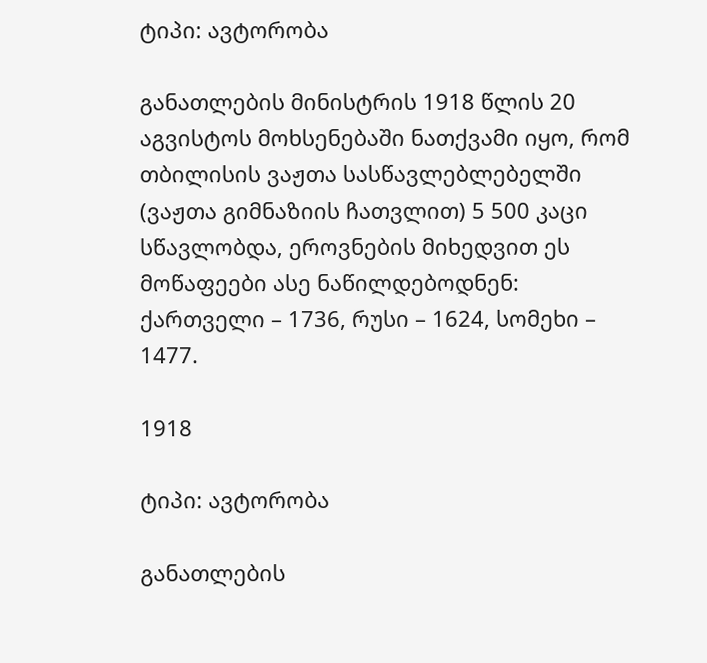ტიპი: ავტორობა

განათლების მინისტრის 1918 წლის 20 აგვისტოს მოხსენებაში ნათქვამი იყო, რომ თბილისის ვაჟთა სასწავლებლებელში (ვაჟთა გიმნაზიის ჩათვლით) 5 500 კაცი სწავლობდა, ეროვნების მიხედვით ეს მოწაფეები ასე ნაწილდებოდნენ: ქართველი – 1736, რუსი – 1624, სომეხი – 1477.

1918

ტიპი: ავტორობა

განათლების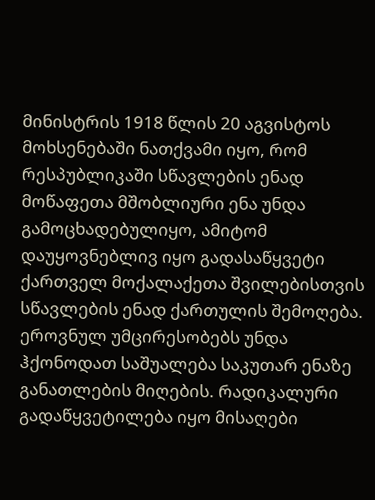მინისტრის 1918 წლის 20 აგვისტოს მოხსენებაში ნათქვამი იყო, რომ რესპუბლიკაში სწავლების ენად მოწაფეთა მშობლიური ენა უნდა გამოცხადებულიყო, ამიტომ დაუყოვნებლივ იყო გადასაწყვეტი ქართველ მოქალაქეთა შვილებისთვის სწავლების ენად ქართულის შემოღება. ეროვნულ უმცირესობებს უნდა ჰქონოდათ საშუალება საკუთარ ენაზე განათლების მიღების. რადიკალური გადაწყვეტილება იყო მისაღები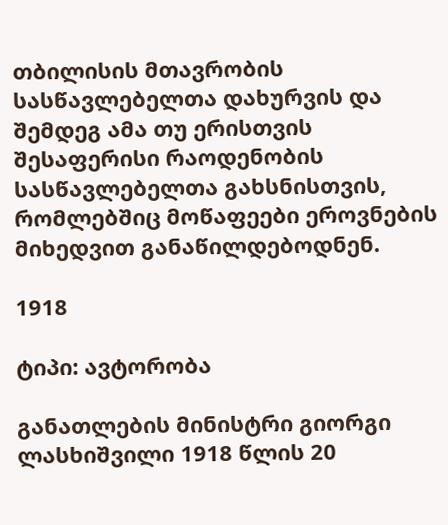თბილისის მთავრობის სასწავლებელთა დახურვის და შემდეგ ამა თუ ერისთვის შესაფერისი რაოდენობის სასწავლებელთა გახსნისთვის, რომლებშიც მოწაფეები ეროვნების მიხედვით განაწილდებოდნენ.

1918

ტიპი: ავტორობა

განათლების მინისტრი გიორგი ლასხიშვილი 1918 წლის 20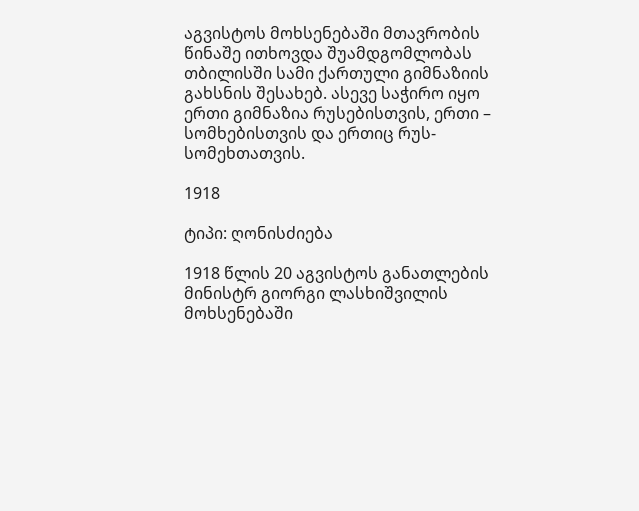აგვისტოს მოხსენებაში მთავრობის წინაშე ითხოვდა შუამდგომლობას თბილისში სამი ქართული გიმნაზიის გახსნის შესახებ. ასევე საჭირო იყო ერთი გიმნაზია რუსებისთვის, ერთი – სომხებისთვის და ერთიც რუს-სომეხთათვის.

1918

ტიპი: ღონისძიება

1918 წლის 20 აგვისტოს განათლების მინისტრ გიორგი ლასხიშვილის მოხსენებაში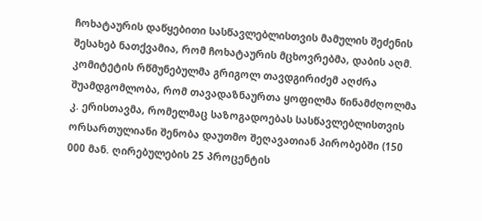ჩოხატაურის დაწყებითი სასწავლებლისთვის მამულის შეძენის შესახებ ნათქვამია, რომ ჩოხატაურის მცხოვრებმა, დაბის აღმ. კომიტეტის რწმუნებულმა გრიგოლ თავდგირიძემ აღძრა შუამდგომლობა, რომ თავადაზნაურთა ყოფილმა წინამძღოლმა კ. ერისთავმა, რომელმაც საზოგადოებას სასწავლებლისთვის ორსართულიანი შენობა დაუთმო შეღავათიან პირობებში (150 000 მან. ღირებულების 25 პროცენტის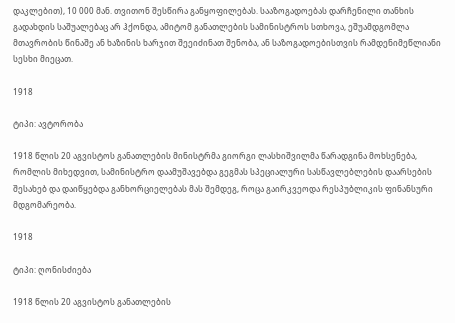დაკლებით), 10 000 მან. თვითონ შესწირა განყოფილებას. სააზოგადოებას დარჩენილი თანხის გადახდის საშუალებაც არ ჰქონდა, ამიტომ განათლების სამინისტროს სთხოვა, ეშუამდგომლა მთავრობის წინაშე ან ხაზინის ხარჯით შეეიძინათ შენობა, ან საზოგადოებისთვის რამდენიმეწლიანი სესხი მიეცათ.

1918

ტიპი: ავტორობა

1918 წლის 20 აგვისტოს განათლების მინისტრმა გიორგი ლასხიშვილმა წარადგინა მოხსენება, რომლის მიხედვით, სამინისტრო დაამუშავებდა გეგმას სპეციალური სასწავლებლების დაარსების შესახებ და დაიწყებდა განხორციელებას მას შემდეგ, როცა გაირკვეოდა რესპუბლიკის ფინანსური მდგომარეობა.

1918

ტიპი: ღონისძიება

1918 წლის 20 აგვისტოს განათლების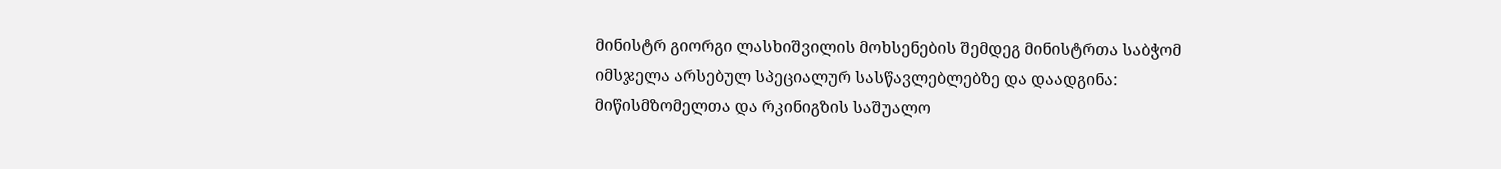მინისტრ გიორგი ლასხიშვილის მოხსენების შემდეგ მინისტრთა საბჭომ იმსჯელა არსებულ სპეციალურ სასწავლებლებზე და დაადგინა: მიწისმზომელთა და რკინიგზის საშუალო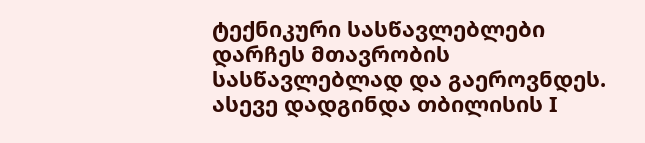ტექნიკური სასწავლებლები  დარჩეს მთავრობის სასწავლებლად და გაეროვნდეს. ასევე დადგინდა თბილისის I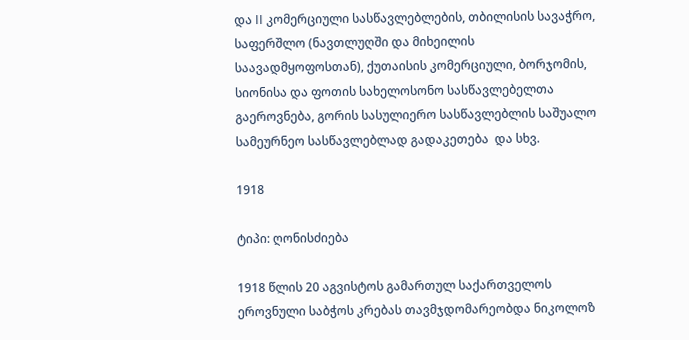და II კომერციული სასწავლებლების, თბილისის სავაჭრო, საფერშლო (ნავთლუღში და მიხეილის საავადმყოფოსთან), ქუთაისის კომერციული, ბორჯომის, სიონისა და ფოთის სახელოსონო სასწავლებელთა გაეროვნება, გორის სასულიერო სასწავლებლის საშუალო სამეურნეო სასწავლებლად გადაკეთება  და სხვ.

1918

ტიპი: ღონისძიება

1918 წლის 20 აგვისტოს გამართულ საქართველოს ეროვნული საბჭოს კრებას თავმჯდომარეობდა ნიკოლოზ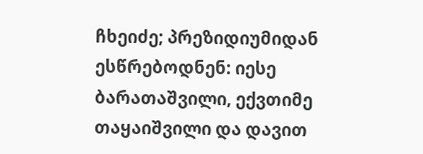ჩხეიძე; პრეზიდიუმიდან ესწრებოდნენ: იესე ბარათაშვილი, ექვთიმე თაყაიშვილი და დავით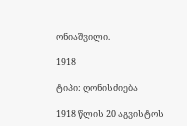ონიაშვილი.

1918

ტიპი: ღონისძიება

1918 წლის 20 აგვისტოს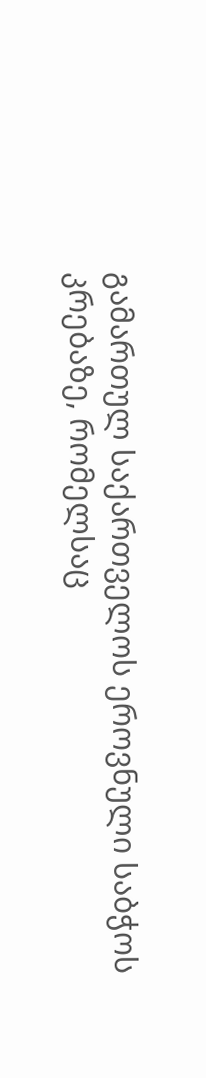გამართულ საქართველოს ეროვნული საბჭოს კრებაზე, რომელსაც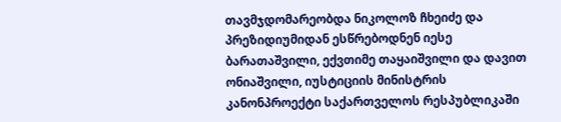თავმჯდომარეობდა ნიკოლოზ ჩხეიძე და პრეზიდიუმიდან ესწრებოდნენ იესე ბარათაშვილი, ექვთიმე თაყაიშვილი და დავით ონიაშვილი, იუსტიციის მინისტრის კანონპროექტი საქართველოს რესპუბლიკაში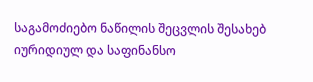საგამოძიებო ნაწილის შეცვლის შესახებ იურიდიულ და საფინანსო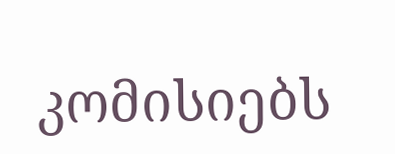კომისიებს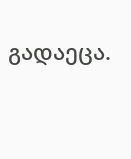გადაეცა.